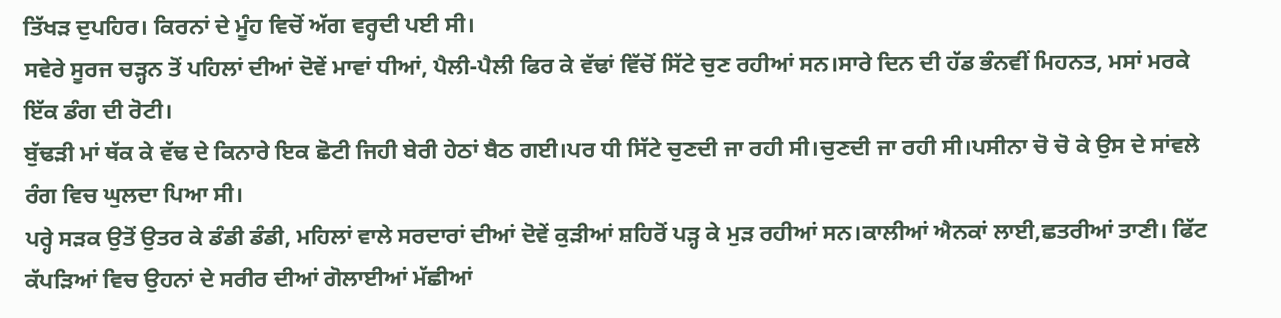ਤਿੱਖੜ ਦੁਪਹਿਰ। ਕਿਰਨਾਂ ਦੇ ਮੂੰਹ ਵਿਚੋਂ ਅੱਗ ਵਰ੍ਹਦੀ ਪਈ ਸੀ।
ਸਵੇਰੇ ਸੂਰਜ ਚੜ੍ਹਨ ਤੋਂ ਪਹਿਲਾਂ ਦੀਆਂ ਦੋਵੇਂ ਮਾਵਾਂ ਧੀਆਂ, ਪੈਲੀ-ਪੈਲੀ ਫਿਰ ਕੇ ਵੱਢਾਂ ਵਿੱਚੋਂ ਸਿੱਟੇ ਚੁਣ ਰਹੀਆਂ ਸਨ।ਸਾਰੇ ਦਿਨ ਦੀ ਹੱਡ ਭੰਨਵੀਂ ਮਿਹਨਤ, ਮਸਾਂ ਮਰਕੇ ਇੱਕ ਡੰਗ ਦੀ ਰੋਟੀ।
ਬੁੱਢੜੀ ਮਾਂ ਥੱਕ ਕੇ ਵੱਢ ਦੇ ਕਿਨਾਰੇ ਇਕ ਛੋਟੀ ਜਿਹੀ ਬੇਰੀ ਹੇਠਾਂ ਬੈਠ ਗਈ।ਪਰ ਧੀ ਸਿੱਟੇ ਚੁਣਦੀ ਜਾ ਰਹੀ ਸੀ।ਚੁਣਦੀ ਜਾ ਰਹੀ ਸੀ।ਪਸੀਨਾ ਚੋ ਚੋ ਕੇ ਉਸ ਦੇ ਸਾਂਵਲੇ ਰੰਗ ਵਿਚ ਘੁਲਦਾ ਪਿਆ ਸੀ।
ਪਰ੍ਹੇ ਸੜਕ ਉਤੋਂ ਉਤਰ ਕੇ ਡੰਡੀ ਡੰਡੀ, ਮਹਿਲਾਂ ਵਾਲੇ ਸਰਦਾਰਾਂ ਦੀਆਂ ਦੋਵੇਂ ਕੁੜੀਆਂ ਸ਼ਹਿਰੋਂ ਪੜ੍ਹ ਕੇ ਮੁੜ ਰਹੀਆਂ ਸਨ।ਕਾਲੀਆਂ ਐਨਕਾਂ ਲਾਈ,ਛਤਰੀਆਂ ਤਾਣੀ। ਫਿੱਟ ਕੱਪੜਿਆਂ ਵਿਚ ਉਹਨਾਂ ਦੇ ਸਰੀਰ ਦੀਆਂ ਗੋਲਾਈਆਂ ਮੱਛੀਆਂ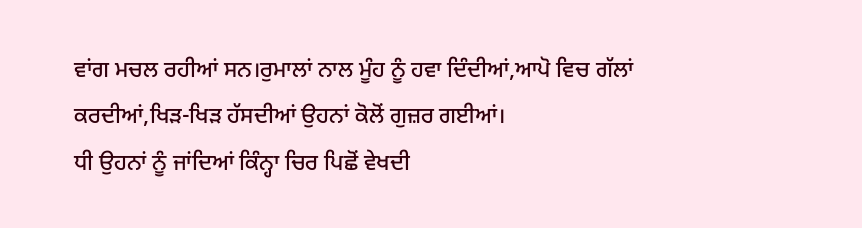ਵਾਂਗ ਮਚਲ ਰਹੀਆਂ ਸਨ।ਰੁਮਾਲਾਂ ਨਾਲ ਮੂੰਹ ਨੂੰ ਹਵਾ ਦਿੰਦੀਆਂ,ਆਪੋ ਵਿਚ ਗੱਲਾਂ ਕਰਦੀਆਂ,ਖਿੜ-ਖਿੜ ਹੱਸਦੀਆਂ ਉਹਨਾਂ ਕੋਲੋਂ ਗੁਜ਼ਰ ਗਈਆਂ।
ਧੀ ਉਹਨਾਂ ਨੂੰ ਜਾਂਦਿਆਂ ਕਿੰਨ੍ਹਾ ਚਿਰ ਪਿਛੋਂ ਵੇਖਦੀ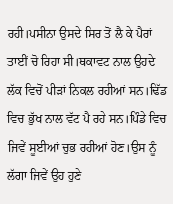ਰਹੀ।ਪਸੀਨਾ ਉਸਦੇ ਸਿਰ ਤੋਂ ਲੈ ਕੇ ਪੈਰਾਂ ਤਾਈਂ ਚੋ ਰਿਹਾ ਸੀ।ਥਕਾਵਟ ਨਾਲ ਉਹਦੇ ਲੱਕ ਵਿਚੋਂ ਪੀੜਾਂ ਨਿਕਲ ਰਹੀਆਂ ਸਨ।ਢਿੱਡ ਵਿਚ ਭੁੱਖ ਨਾਲ ਵੱਟ ਪੈ ਰਹੇ ਸਨ।ਪਿੰਡੇ ਵਿਚ ਜਿਵੇਂ ਸੂਈਆਂ ਚੁਭ ਰਹੀਆਂ ਹੋਣ।ਉਸ ਨੂੰ ਲੱਗਾ ਜਿਵੇਂ ਉਹ ਹੁਣੇ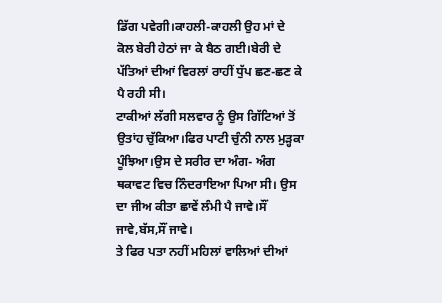ਡਿੱਗ ਪਵੇਗੀ।ਕਾਹਲੀ-ਕਾਹਲੀ ਉਹ ਮਾਂ ਦੇ ਕੋਲ ਬੇਰੀ ਹੇਠਾਂ ਜਾ ਕੇ ਬੈਠ ਗਈ।ਬੇਰੀ ਦੇ ਪੱਤਿਆਂ ਦੀਆਂ ਵਿਰਲਾਂ ਰਾਹੀਂ ਧੁੱਪ ਛਣ-ਛਣ ਕੇ ਪੈ ਰਹੀ ਸੀ।
ਟਾਕੀਆਂ ਲੱਗੀ ਸਲਵਾਰ ਨੂੰ ਉਸ ਗਿੱਟਿਆਂ ਤੋਂ ਉਤਾਂਹ ਚੁੱਕਿਆ।ਫਿਰ ਪਾਟੀ ਚੁੰਨੀ ਨਾਲ ਮੁੜ੍ਹਕਾ ਪੂੰਝਿਆ।ਉਸ ਦੇ ਸਰੀਰ ਦਾ ਅੰਗ- ਅੰਗ ਥਕਾਵਟ ਵਿਚ ਨਿੰਦਰਾਇਆ ਪਿਆ ਸੀ। ਉਸ ਦਾ ਜੀਅ ਕੀਤਾ ਛਾਵੇਂ ਲੰਮੀ ਪੈ ਜਾਵੇ।ਸੌਂ ਜਾਵੇ,ਬੱਸ,ਸੌਂ ਜਾਵੇ।
ਤੇ ਫਿਰ ਪਤਾ ਨਹੀਂ ਮਹਿਲਾਂ ਵਾਲਿਆਂ ਦੀਆਂ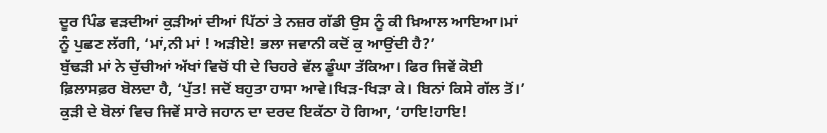ਦੂਰ ਪਿੰਡ ਵੜਦੀਆਂ ਕੁੜੀਆਂ ਦੀਆਂ ਪਿੱਠਾਂ ਤੇ ਨਜ਼ਰ ਗੱਡੀ ਉਸ ਨੂੰ ਕੀ ਖ਼ਿਆਲ ਆਇਆ।ਮਾਂ ਨੂੰ ਪੁਛਣ ਲੱਗੀ, ‘ਮਾਂ,ਨੀ ਮਾਂ ! ਅੜੀਏ! ਭਲਾ ਜਵਾਨੀ ਕਦੋਂ ਕੁ ਆਉਂਦੀ ਹੈ?’
ਬੁੱਢੜੀ ਮਾਂ ਨੇ ਚੁੱਚੀਆਂ ਅੱਖਾਂ ਵਿਚੋਂ ਧੀ ਦੇ ਚਿਹਰੇ ਵੱਲ ਡੂੰਘਾ ਤੱਕਿਆ। ਫਿਰ ਜਿਵੇਂ ਕੋਈ ਫ਼ਿਲਾਸਫ਼ਰ ਬੋਲਦਾ ਹੈ, ‘ਪੁੱਤ! ਜਦੋਂ ਬਹੁਤਾ ਹਾਸਾ ਆਵੇ।ਖਿੜ-ਖਿੜਾ ਕੇ। ਬਿਨਾਂ ਕਿਸੇ ਗੱਲ ਤੋਂ।’
ਕੁੜੀ ਦੇ ਬੋਲਾਂ ਵਿਚ ਜਿਵੇਂ ਸਾਰੇ ਜਹਾਨ ਦਾ ਦਰਦ ਇਕੱਠਾ ਹੋ ਗਿਆ, ‘ਹਾਇ!ਹਾਇ!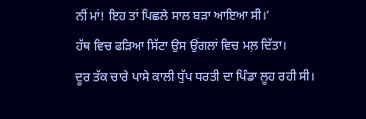ਨੀਂ ਮਾਂ! ਇਹ ਤਾਂ ਪਿਛਲੇ ਸਾਲ ਬੜਾ ਆਇਆ ਸੀ।’
ਹੱਥ ਵਿਚ ਫੜਿਆ ਸਿੱਟਾ ਉਸ ਉਂਗਲਾਂ ਵਿਚ ਮਲ਼ ਦਿੱਤਾ।
ਦੂਰ ਤੱਕ ਚਾਰੇ ਪਾਸੇ ਕਾਲੀ ਧੁੱਪ ਧਰਤੀ ਦਾ ਪਿੰਡਾ ਲੂਹ ਰਹੀ ਸੀ।